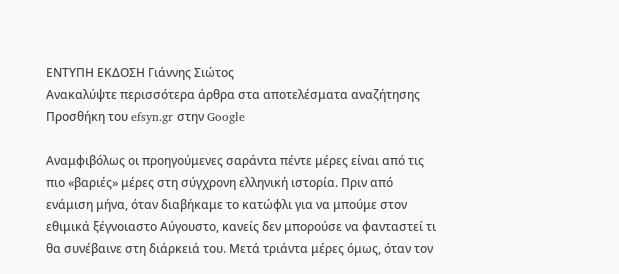ΕΝΤΥΠΗ ΕΚΔΟΣΗ Γιάννης Σιώτος
Ανακαλύψτε περισσότερα άρθρα στα αποτελέσματα αναζήτησης
Προσθήκη του efsyn.gr στην Google

Αναμφιβόλως οι προηγούμενες σαράντα πέντε μέρες είναι από τις πιο «βαριές» μέρες στη σύγχρονη ελληνική ιστορία. Πριν από ενάμιση μήνα, όταν διαβήκαμε το κατώφλι για να μπούμε στον εθιμικά ξέγνοιαστο Αύγουστο, κανείς δεν μπορούσε να φανταστεί τι θα συνέβαινε στη διάρκειά του. Μετά τριάντα μέρες όμως, όταν τον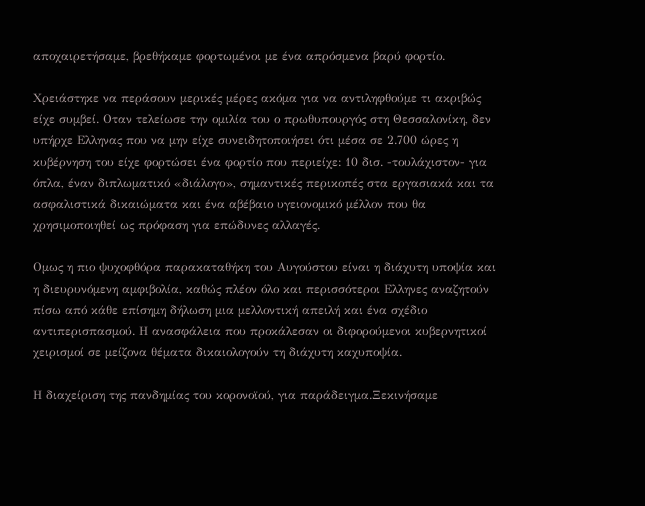αποχαιρετήσαμε, βρεθήκαμε φορτωμένοι με ένα απρόσμενα βαρύ φορτίο.

Χρειάστηκε να περάσουν μερικές μέρες ακόμα για να αντιληφθούμε τι ακριβώς είχε συμβεί. Οταν τελείωσε την ομιλία του ο πρωθυπουργός στη Θεσσαλονίκη, δεν υπήρχε Ελληνας που να μην είχε συνειδητοποιήσει ότι μέσα σε 2.700 ώρες η κυβέρνηση του είχε φορτώσει ένα φορτίο που περιείχε: 10 δισ. -τουλάχιστον- για όπλα, έναν διπλωματικό «διάλογο», σημαντικές περικοπές στα εργασιακά και τα ασφαλιστικά δικαιώματα και ένα αβέβαιο υγειονομικό μέλλον που θα χρησιμοποιηθεί ως πρόφαση για επώδυνες αλλαγές.

Ομως η πιο ψυχοφθόρα παρακαταθήκη του Αυγούστου είναι η διάχυτη υποψία και η διευρυνόμενη αμφιβολία, καθώς πλέον όλο και περισσότεροι Ελληνες αναζητούν πίσω από κάθε επίσημη δήλωση μια μελλοντική απειλή και ένα σχέδιο αντιπερισπασμού. Η ανασφάλεια που προκάλεσαν οι διφορούμενοι κυβερνητικοί χειρισμοί σε μείζονα θέματα δικαιολογούν τη διάχυτη καχυποψία.

Η διαχείριση της πανδημίας του κορονοϊού, για παράδειγμα.Ξεκινήσαμε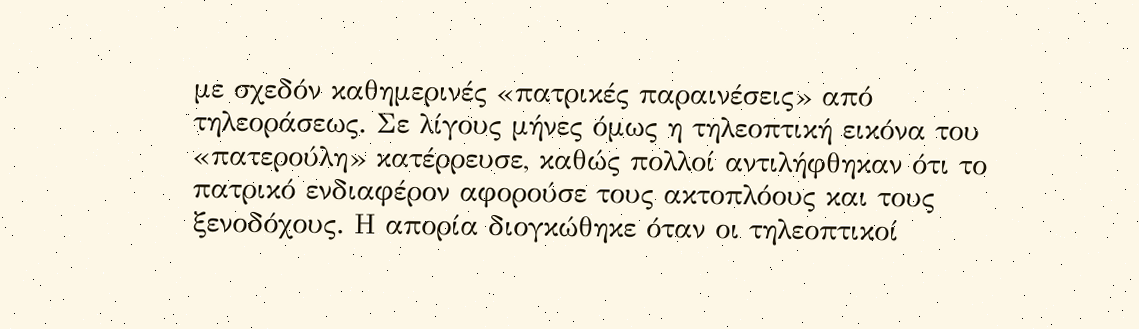με σχεδόν καθημερινές «πατρικές παραινέσεις» από τηλεοράσεως. Σε λίγους μήνες όμως η τηλεοπτική εικόνα του «πατερούλη» κατέρρευσε, καθώς πολλοί αντιλήφθηκαν ότι το πατρικό ενδιαφέρον αφορούσε τους ακτοπλόους και τους ξενοδόχους. Η απορία διογκώθηκε όταν οι τηλεοπτικοί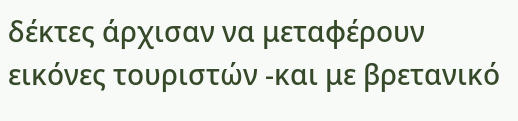δέκτες άρχισαν να μεταφέρουν εικόνες τουριστών -και με βρετανικό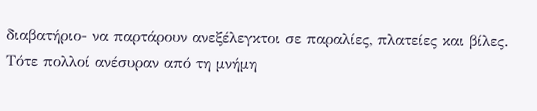διαβατήριο- να παρτάρουν ανεξέλεγκτοι σε παραλίες, πλατείες και βίλες. Τότε πολλοί ανέσυραν από τη μνήμη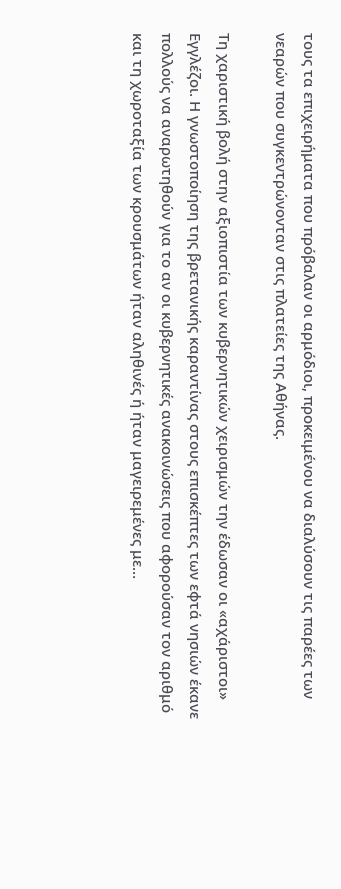τους τα επιχειρήματα που πρόβαλαν οι αρμόδιοι, προκειμένου να διαλύσουν τις παρέες των νεαρών που συγκεντρώνονταν στις πλατείες της Αθήνας.

Τη χαριστική βολή στην αξιοπιστία των κυβερνητικών χειρισμών την έδωσαν οι «αχάριστοι» Εγγλέζοι. Η γνωστοποίηση της βρετανικής καραντίνας στους επισκέπτες των εφτά νησιών έκανε πολλούς να αναρωτηθούν για το αν οι κυβερνητικές ανακοινώσεις που αφορούσαν τον αριθμό και τη χωροταξία των κρουσμάτων ήταν αληθινές ή ήταν μαγειρεμένες με…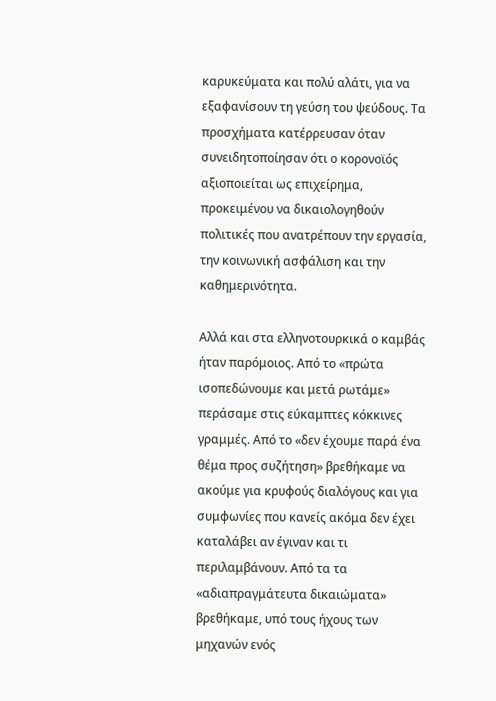καρυκεύματα και πολύ αλάτι, για να εξαφανίσουν τη γεύση του ψεύδους. Τα προσχήματα κατέρρευσαν όταν συνειδητοποίησαν ότι ο κορονοϊός αξιοποιείται ως επιχείρημα, προκειμένου να δικαιολογηθούν πολιτικές που ανατρέπουν την εργασία, την κοινωνική ασφάλιση και την καθημερινότητα.

Αλλά και στα ελληνοτουρκικά ο καμβάς ήταν παρόμοιος. Από το «πρώτα ισοπεδώνουμε και μετά ρωτάμε» περάσαμε στις εύκαμπτες κόκκινες γραμμές. Από το «δεν έχουμε παρά ένα θέμα προς συζήτηση» βρεθήκαμε να ακούμε για κρυφούς διαλόγους και για συμφωνίες που κανείς ακόμα δεν έχει καταλάβει αν έγιναν και τι περιλαμβάνουν. Από τα τα «αδιαπραγμάτευτα δικαιώματα» βρεθήκαμε, υπό τους ήχους των μηχανών ενός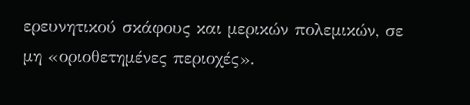ερευνητικού σκάφους και μερικών πολεμικών, σε μη «οριοθετημένες περιοχές».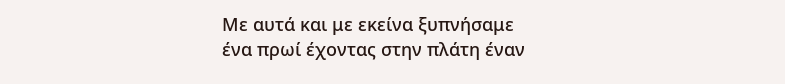Με αυτά και με εκείνα ξυπνήσαμε ένα πρωί έχοντας στην πλάτη έναν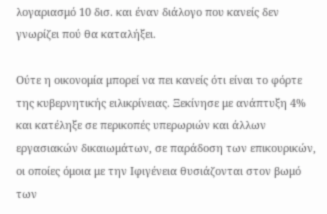λογαριασμό 10 δισ. και έναν διάλογο που κανείς δεν γνωρίζει πού θα καταλήξει.

Ούτε η οικονομία μπορεί να πει κανείς ότι είναι το φόρτε της κυβερνητικής ειλικρίνειας. Ξεκίνησε με ανάπτυξη 4% και κατέληξε σε περικοπές υπερωριών και άλλων εργασιακών δικαιωμάτων, σε παράδοση των επικουρικών, οι οποίες όμοια με την Ιφιγένεια θυσιάζονται στον βωμό των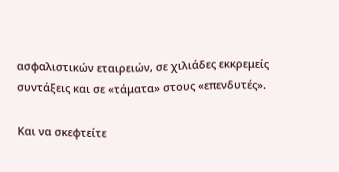ασφαλιστικών εταιρειών, σε χιλιάδες εκκρεμείς συντάξεις και σε «τάματα» στους «επενδυτές».

Και να σκεφτείτε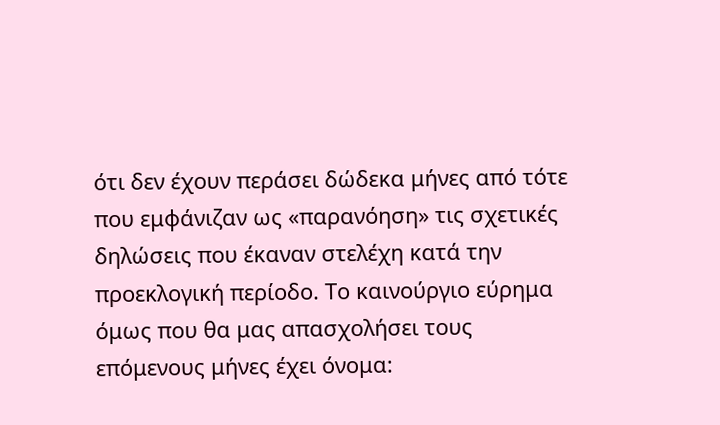ότι δεν έχουν περάσει δώδεκα μήνες από τότε που εμφάνιζαν ως «παρανόηση» τις σχετικές δηλώσεις που έκαναν στελέχη κατά την προεκλογική περίοδο. Το καινούργιο εύρημα όμως που θα μας απασχολήσει τους επόμενους μήνες έχει όνομα: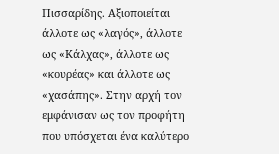Πισσαρίδης. Αξιοποιείται άλλοτε ως «λαγός», άλλοτε ως «Κάλχας», άλλοτε ως «κουρέας» και άλλοτε ως «χασάπης». Στην αρχή τον εμφάνισαν ως τον προφήτη που υπόσχεται ένα καλύτερο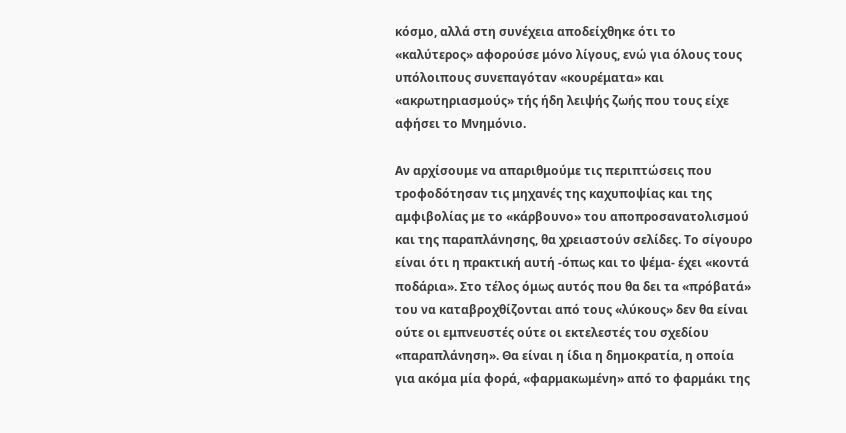κόσμο, αλλά στη συνέχεια αποδείχθηκε ότι το «καλύτερος» αφορούσε μόνο λίγους, ενώ για όλους τους υπόλοιπους συνεπαγόταν «κουρέματα» και «ακρωτηριασμούς» τής ήδη λειψής ζωής που τους είχε αφήσει το Μνημόνιο.

Αν αρχίσουμε να απαριθμούμε τις περιπτώσεις που τροφοδότησαν τις μηχανές της καχυποψίας και της αμφιβολίας με το «κάρβουνο» του αποπροσανατολισμού και της παραπλάνησης, θα χρειαστούν σελίδες. Το σίγουρο είναι ότι η πρακτική αυτή -όπως και το ψέμα- έχει «κοντά ποδάρια». Στο τέλος όμως αυτός που θα δει τα «πρόβατά» του να καταβροχθίζονται από τους «λύκους» δεν θα είναι ούτε οι εμπνευστές ούτε οι εκτελεστές του σχεδίου «παραπλάνηση». Θα είναι η ίδια η δημοκρατία, η οποία για ακόμα μία φορά, «φαρμακωμένη» από το φαρμάκι της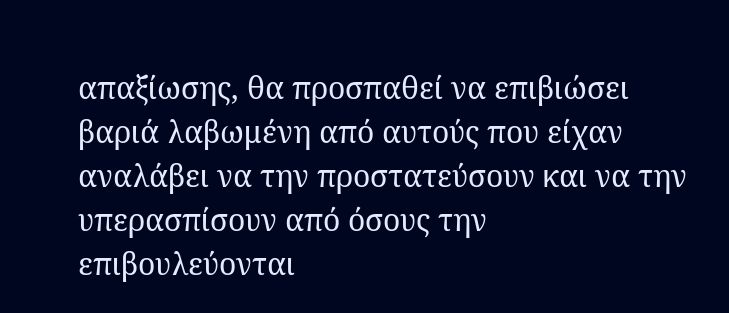απαξίωσης, θα προσπαθεί να επιβιώσει βαριά λαβωμένη από αυτούς που είχαν αναλάβει να την προστατεύσουν και να την υπερασπίσουν από όσους την επιβουλεύονται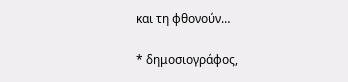και τη φθονούν…

* δημοσιογράφος,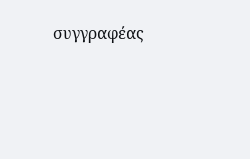συγγραφέας